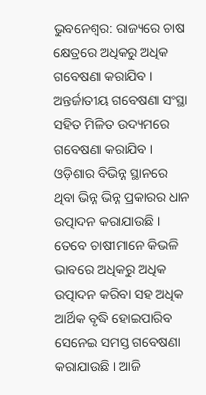ଭୁବନେଶ୍ବର: ରାଜ୍ୟରେ ଚାଷ କ୍ଷେତ୍ରରେ ଅଧିକରୁ ଅଧିକ ଗବେଷଣା କରାଯିବ । ଅନ୍ତର୍ଜାତୀୟ ଗବେଷଣା ସଂସ୍ଥା ସହିତ ମିଳିତ ଉଦ୍ୟମରେ ଗବେଷଣା କରାଯିବ । ଓଡ଼ିଶାର ବିଭିନ୍ନ ସ୍ଥାନରେ ଥିବା ଭିନ୍ନ ଭିନ୍ନ ପ୍ରକାରର ଧାନ ଉତ୍ପାଦନ କରାଯାଉଛି । ତେବେ ଚାଷୀମାନେ କିଭଳି ଭାବରେ ଅଧିକରୁ ଅଧିକ ଉତ୍ପାଦନ କରିବା ସହ ଅଧିକ ଆର୍ଥିକ ବୃଦ୍ଧି ହୋଇପାରିବ ସେନେଇ ସମସ୍ତ ଗବେଷଣା କରାଯାଉଛି । ଆଜି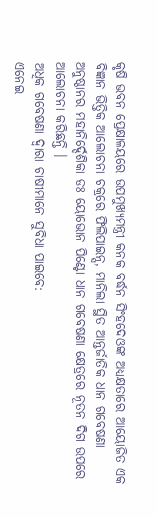କୃଷି ଭବନ ପ୍ରେକ୍ଷାଳୟରେ ଉପମୁଖ୍ୟମନ୍ତ୍ରୀ କନକ ବର୍ଦ୍ଧନ ସିଂହଦେଓଙ୍କ ଅଧ୍ୟକ୍ଷତାରେ ଆୟୋଜିତ ଏକ ବିଜ୍ଞାନ ଭିତ୍ତିକ ଆଲୋଚନା ଚକ୍ରରେ ଫିଲିପାଇନ୍ସ, ମାନିଲା ସ୍ଥିତ ଆନ୍ତର୍ଜାତିକ ଧାନ ଗବେଷଣା ଅନୁଷ୍ଠାନର ମହାନିର୍ଦ୍ଦେଶିକା ଡଃ ୟୋଭୋନ ପିଣ୍ଟୋ ଧାନ ଗବେଷଣା କ୍ଷେତ୍ରରେ ନୂତନ ଦିଗ ଉପରେ ଆଲୋଚନା କରିଛନ୍ତି ।
ଅଧିକ ଗବେଷଣା ଦ୍ବାରା ଚାଷୀମାନେ ସୁବିଧା ପାଇବେ:
ଏନେଇ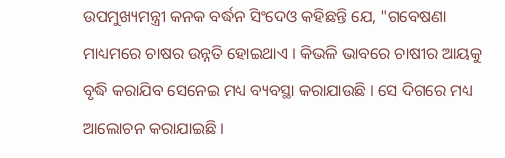ଉପମୁଖ୍ୟମନ୍ତ୍ରୀ କନକ ବର୍ଦ୍ଧନ ସିଂଦେଓ କହିଛନ୍ତି ଯେ, "ଗବେଷଣା ମାଧ୍ୟମରେ ଚାଷର ଉନ୍ନତି ହୋଇଥାଏ । କିଭଳି ଭାବରେ ଚାଷୀର ଆୟକୁ ବୃଦ୍ଧି କରାଯିବ ସେନେଇ ମଧ୍ୟ ବ୍ୟବସ୍ଥା କରାଯାଉଛି । ସେ ଦିଗରେ ମଧ୍ୟ ଆଲୋଚନ କରାଯାଇଛି ।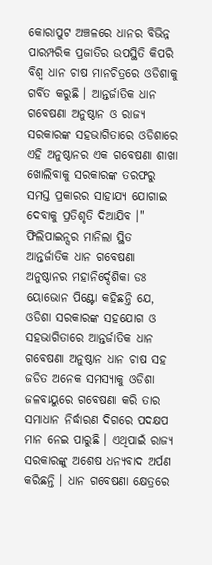କୋରାପୁଟ ଅଞ୍ଚଳରେ ଧାନର ବିଭିନ୍ନ ପାରମ୍ପରିକ ପ୍ରଜାତିର ଉପସ୍ଥିତି କିପରି ବିଶ୍ଵ ଧାନ ଚାଷ ମାନଚିତ୍ରରେ ଓଡିଶାକୁ ଗର୍ବିତ କରୁଛି । ଆନ୍ତର୍ଜାତିକ ଧାନ ଗବେଷଣା ଅନୁଷ୍ଠାନ ଓ ରାଜ୍ୟ ସରକାରଙ୍କ ସହଭାଗିତାରେ ଓଡିଶାରେ ଏହି ଅନୁଷ୍ଠାନର ଏକ ଗବେଷଣା ଶାଖା ଖୋଲିବାକୁ ସରକାରଙ୍କ ତରଫରୁ ସମସ୍ତ ପ୍ରକାରର ସାହାଯ୍ୟ ଯୋଗାଇ ଦେବାକୁ ପ୍ରତିଶୃତି ଦିଆଯିବ ।"
ଫିଲିପାଇନ୍ସର ମାନିଲା ସ୍ଥିତ ଆନ୍ତର୍ଜାତିକ ଧାନ ଗବେଷଣା ଅନୁଷ୍ଠାନର ମହାନିର୍ଦ୍ଦେଶିକା ଡଃ ୟୋଭୋନ ପିଣ୍ଟୋ କହିଛନ୍ତି ଯେ, ଓଡିଶା ସରକାରଙ୍କ ସହଯୋଗ ଓ ସହଭାଗିତାରେ ଆନ୍ତର୍ଜାତିକ ଧାନ ଗବେଷଣା ଅନୁଷ୍ଠାନ ଧାନ ଚାଷ ସହ ଜଡିତ ଅନେକ ସମସ୍ୟାକୁ ଓଡିଶା ଜଳବାୟୁରେ ଗବେଷଣା କରି ତାର ସମାଧାନ ନିର୍ଦ୍ଧାରଣ ଦିଗରେ ପଦକ୍ଷପ ମାନ ନେଇ ପାରୁଛି । ଏଥିପାଇଁ ରାଜ୍ୟ ସରକାରଙ୍କୁ ଅଶେଷ ଧନ୍ୟବାଦ ଅର୍ପଣ କରିଛନ୍ତି । ଧାନ ଗବେଷଣା କ୍ଷେତ୍ରରେ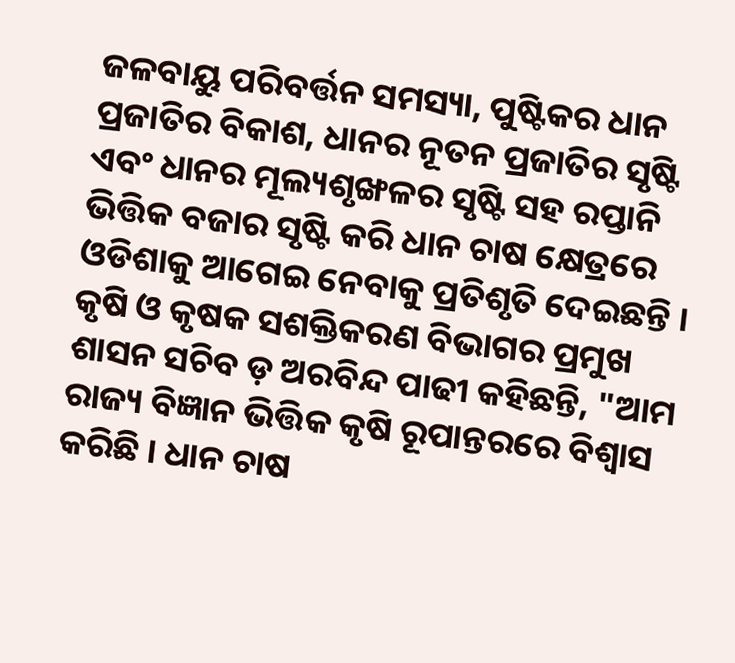ଜଳବାୟୁ ପରିବର୍ତ୍ତନ ସମସ୍ୟା, ପୁଷ୍ଟିକର ଧାନ ପ୍ରଜାତିର ବିକାଶ, ଧାନର ନୂତନ ପ୍ରଜାତିର ସୃଷ୍ଟି ଏବଂ ଧାନର ମୂଲ୍ୟଶୃଙ୍ଖଳର ସୃଷ୍ଟି ସହ ରପ୍ତାନି ଭିତ୍ତିକ ବଜାର ସୃଷ୍ଟି କରି ଧାନ ଚାଷ କ୍ଷେତ୍ରରେ ଓଡିଶାକୁ ଆଗେଇ ନେବାକୁ ପ୍ରତିଶୃତି ଦେଇଛନ୍ତି ।
କୃଷି ଓ କୃଷକ ସଶକ୍ତିକରଣ ବିଭାଗର ପ୍ରମୁଖ ଶାସନ ସଚିବ ଡ଼ ଅରବିନ୍ଦ ପାଢୀ କହିଛନ୍ତି, "ଆମ ରାଜ୍ୟ ବିଜ୍ଞାନ ଭିତ୍ତିକ କୃଷି ରୂପାନ୍ତରରେ ବିଶ୍ଵାସ କରିଛି । ଧାନ ଚାଷ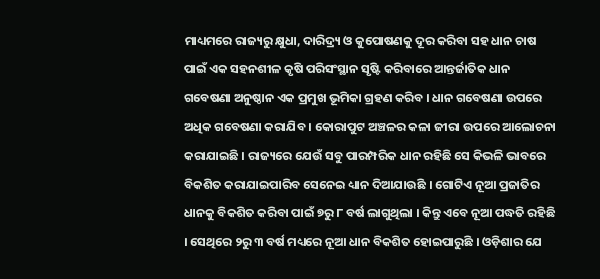ମାଧ୍ୟମରେ ରାଜ୍ୟରୁ କ୍ଷୁଧା, ଦାରିଦ୍ର୍ୟ ଓ କୁପୋଷଣକୁ ଦୂର କରିବା ସହ ଧାନ ଚାଷ ପାଇଁ ଏକ ସହନଶୀଳ କୃଷି ପରିସଂସ୍ଥାନ ସୃଷ୍ଟି କରିବାରେ ଆନ୍ତର୍ଜାତିକ ଧାନ ଗବେଷଣା ଅନୁଷ୍ଠାନ ଏକ ପ୍ରମୁଖ ଭୂମିକା ଗ୍ରହଣ କରିବ । ଧାନ ଗବେଷଣା ଉପରେ ଅଧିକ ଗବେଷଣା କରାଯିବ । କୋରାପୁଟ ଅଞ୍ଚଳର କଳା ଜୀରା ଉପରେ ଆଲୋଚନା କରାଯାଇଛି । ରାଜ୍ୟରେ ଯେଉଁ ସବୁ ପାରମ୍ପରିକ ଧାନ ରହିଛି ସେ କିଭଳି ଭାବରେ ବିକଶିତ କରାଯାଇପାରିବ ସେନେଇ ଧ୍ୟାନ ଦିଆଯାଉଛି । ଗୋଟିଏ ନୂଆ ପ୍ରଜାତିର ଧାନକୁ ବିକଶିତ କରିବା ପାଇଁ ୭ରୁ ୮ ବର୍ଷ ଲାଗୁଥିଲା । କିନ୍ତୁ ଏବେ ନୂଆ ପଦ୍ଧତି ରହିଛି । ସେଥିରେ ୨ରୁ ୩ ବର୍ଷ ମଧ୍ୟରେ ନୂଆ ଧାନ ବିକଶିତ ହୋଇପାରୁଛି । ଓଡ଼ିଶାର ଯେ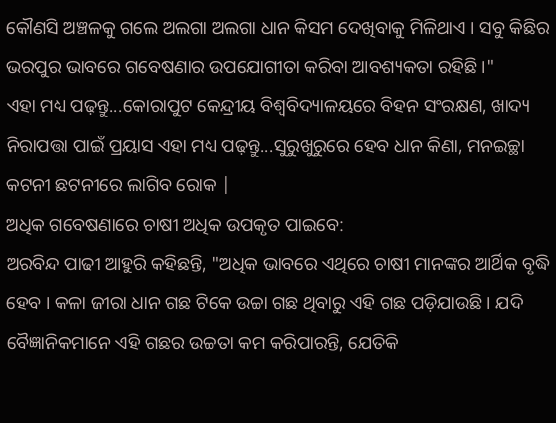କୌଣସି ଅଞ୍ଚଳକୁ ଗଲେ ଅଲଗା ଅଲଗା ଧାନ କିସମ ଦେଖିବାକୁ ମିଳିଥାଏ । ସବୁ କିଛିର ଭରପୁର ଭାବରେ ଗବେଷଣାର ଉପଯୋଗୀତା କରିବା ଆବଶ୍ୟକତା ରହିଛି ।"
ଏହା ମଧ୍ୟ ପଢ଼ନ୍ତୁ...କୋରାପୁଟ କେନ୍ଦ୍ରୀୟ ବିଶ୍ୱବିଦ୍ୟାଳୟରେ ବିହନ ସଂରକ୍ଷଣ, ଖାଦ୍ୟ ନିରାପତ୍ତା ପାଇଁ ପ୍ରୟାସ ଏହା ମଧ୍ୟ ପଢ଼ନ୍ତୁ...ସୁରୁଖୁରୁରେ ହେବ ଧାନ କିଣା, ମନଇଚ୍ଛା କଟନୀ ଛଟନୀରେ ଲାଗିବ ରୋକ |
ଅଧିକ ଗବେଷଣାରେ ଚାଷୀ ଅଧିକ ଉପକୃତ ପାଇବେ:
ଅରବିନ୍ଦ ପାଢୀ ଆହୁରି କହିଛନ୍ତି, "ଅଧିକ ଭାବରେ ଏଥିରେ ଚାଷୀ ମାନଙ୍କର ଆର୍ଥିକ ବୃଦ୍ଧି ହେବ । କଳା ଜୀରା ଧାନ ଗଛ ଟିକେ ଉଚ୍ଚା ଗଛ ଥିବାରୁ ଏହି ଗଛ ପଡ଼ିଯାଉଛି । ଯଦି ବୈଜ୍ଞାନିକମାନେ ଏହି ଗଛର ଉଚ୍ଚତା କମ କରିପାରନ୍ତି, ଯେତିକି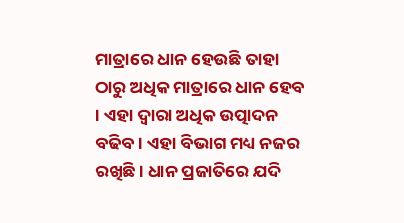ମାତ୍ରାରେ ଧାନ ହେଉଛି ତାହା ଠାରୁ ଅଧିକ ମାତ୍ରାରେ ଧାନ ହେବ । ଏହା ଦ୍ବାରା ଅଧିକ ଉତ୍ପାଦନ ବଢିବ । ଏହା ବିଭାଗ ମଧ୍ୟ ନଜର ରଖିଛି । ଧାନ ପ୍ରଜାତିରେ ଯଦି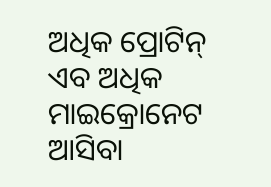ଅଧିକ ପ୍ରୋଟିନ୍ ଏବ ଅଧିକ ମାଇକ୍ରୋନେଟ ଆସିବା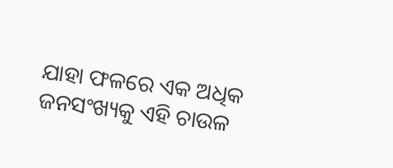ଯାହା ଫଳରେ ଏକ ଅଧିକ ଜନସଂଖ୍ୟକୁ ଏହି ଚାଉଳ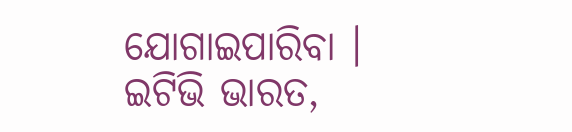ଯୋଗାଇପାରିବା ।
ଇଟିଭି ଭାରତ,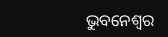ଭୁବନେଶ୍ବର